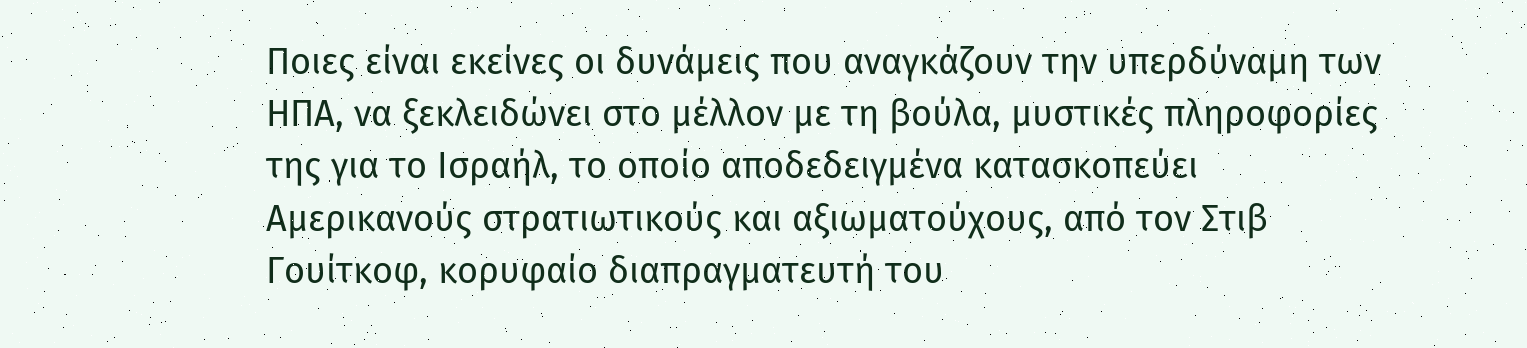Ποιες είναι εκείνες οι δυνάμεις που αναγκάζουν την υπερδύναμη των ΗΠΑ, να ξεκλειδώνει στο μέλλον με τη βούλα, μυστικές πληροφορίες της για το Ισραήλ, το οποίο αποδεδειγμένα κατασκοπεύει Αμερικανούς στρατιωτικούς και αξιωματούχους, από τον Στιβ Γουίτκοφ, κορυφαίο διαπραγματευτή του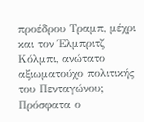προέδρου Τραμπ, μέχρι και τον Έλμπριτζ Κόλμπι, ανώτατο αξιωματούχο πολιτικής του Πενταγώνου;
Πρόσφατα ο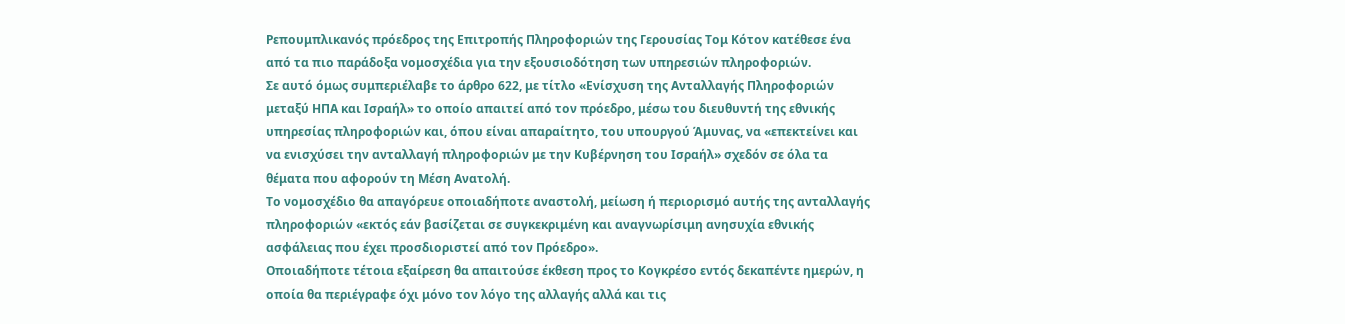Ρεπουμπλικανός πρόεδρος της Επιτροπής Πληροφοριών της Γερουσίας Τομ Κότον κατέθεσε ένα από τα πιο παράδοξα νομοσχέδια για την εξουσιοδότηση των υπηρεσιών πληροφοριών.
Σε αυτό όμως συμπεριέλαβε το άρθρο 622, με τίτλο «Ενίσχυση της Ανταλλαγής Πληροφοριών μεταξύ ΗΠΑ και Ισραήλ» το οποίο απαιτεί από τον πρόεδρο, μέσω του διευθυντή της εθνικής υπηρεσίας πληροφοριών και, όπου είναι απαραίτητο, του υπουργού Άμυνας, να «επεκτείνει και να ενισχύσει την ανταλλαγή πληροφοριών με την Κυβέρνηση του Ισραήλ» σχεδόν σε όλα τα θέματα που αφορούν τη Μέση Ανατολή.
Το νομοσχέδιο θα απαγόρευε οποιαδήποτε αναστολή, μείωση ή περιορισμό αυτής της ανταλλαγής πληροφοριών «εκτός εάν βασίζεται σε συγκεκριμένη και αναγνωρίσιμη ανησυχία εθνικής ασφάλειας που έχει προσδιοριστεί από τον Πρόεδρο».
Οποιαδήποτε τέτοια εξαίρεση θα απαιτούσε έκθεση προς το Κογκρέσο εντός δεκαπέντε ημερών, η οποία θα περιέγραφε όχι μόνο τον λόγο της αλλαγής αλλά και τις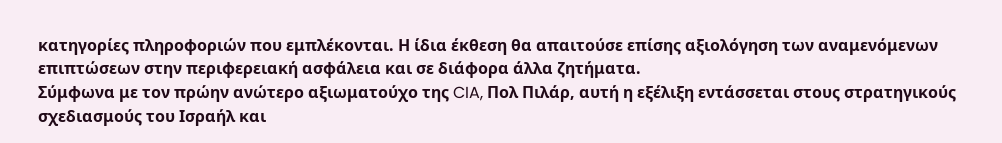κατηγορίες πληροφοριών που εμπλέκονται. Η ίδια έκθεση θα απαιτούσε επίσης αξιολόγηση των αναμενόμενων επιπτώσεων στην περιφερειακή ασφάλεια και σε διάφορα άλλα ζητήματα.
Σύμφωνα με τον πρώην ανώτερο αξιωματούχο της CIA, Πολ Πιλάρ, αυτή η εξέλιξη εντάσσεται στους στρατηγικούς σχεδιασμούς του Ισραήλ και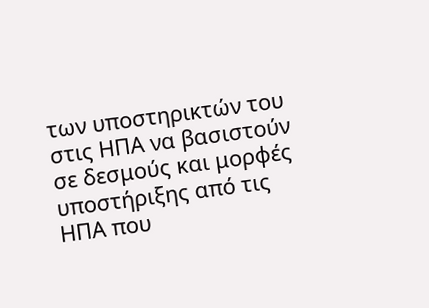των υποστηρικτών του στις ΗΠΑ να βασιστούν σε δεσμούς και μορφές υποστήριξης από τις ΗΠΑ που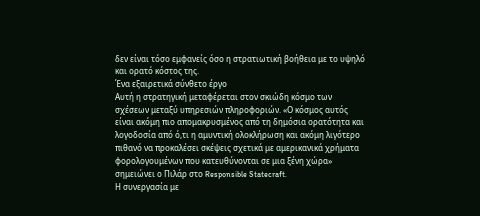δεν είναι τόσο εμφανείς όσο η στρατιωτική βοήθεια με το υψηλό και ορατό κόστος της.
Ένα εξαιρετικά σύνθετο έργο
Αυτή η στρατηγική μεταφέρεται στον σκιώδη κόσμο των σχέσεων μεταξύ υπηρεσιών πληροφοριών. «Ο κόσμος αυτός είναι ακόμη πιο απομακρυσμένος από τη δημόσια ορατότητα και λογοδοσία από ό,τι η αμυντική ολοκλήρωση και ακόμη λιγότερο πιθανό να προκαλέσει σκέψεις σχετικά με αμερικανικά χρήματα φορολογουμένων που κατευθύνονται σε μια ξένη χώρα» σημειώνει ο Πιλάρ στο Responsible Statecraft.
Η συνεργασία με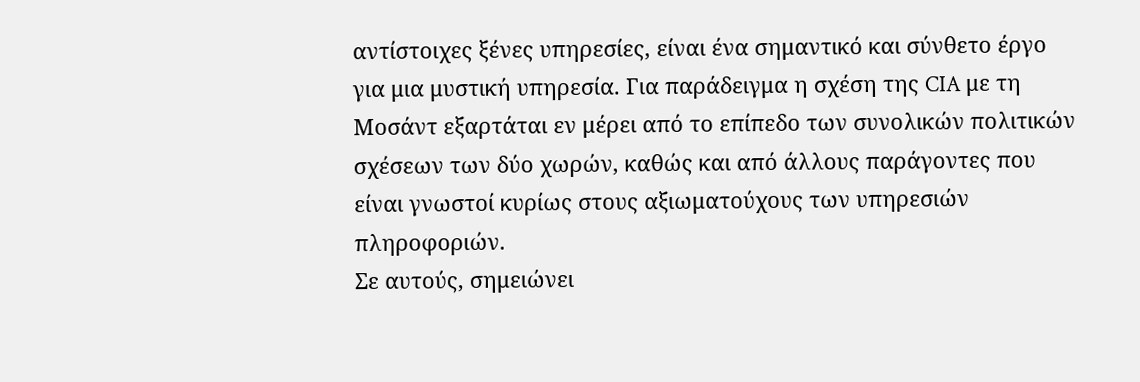αντίστοιχες ξένες υπηρεσίες, είναι ένα σημαντικό και σύνθετο έργο για μια μυστική υπηρεσία. Για παράδειγμα η σχέση της CIA με τη Μοσάντ εξαρτάται εν μέρει από το επίπεδο των συνολικών πολιτικών σχέσεων των δύο χωρών, καθώς και από άλλους παράγοντες που είναι γνωστοί κυρίως στους αξιωματούχους των υπηρεσιών πληροφοριών.
Σε αυτούς, σημειώνει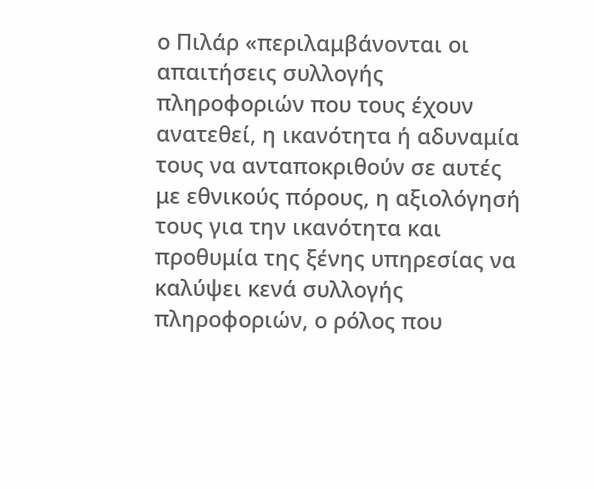ο Πιλάρ «περιλαμβάνονται οι απαιτήσεις συλλογής πληροφοριών που τους έχουν ανατεθεί, η ικανότητα ή αδυναμία τους να ανταποκριθούν σε αυτές με εθνικούς πόρους, η αξιολόγησή τους για την ικανότητα και προθυμία της ξένης υπηρεσίας να καλύψει κενά συλλογής πληροφοριών, ο ρόλος που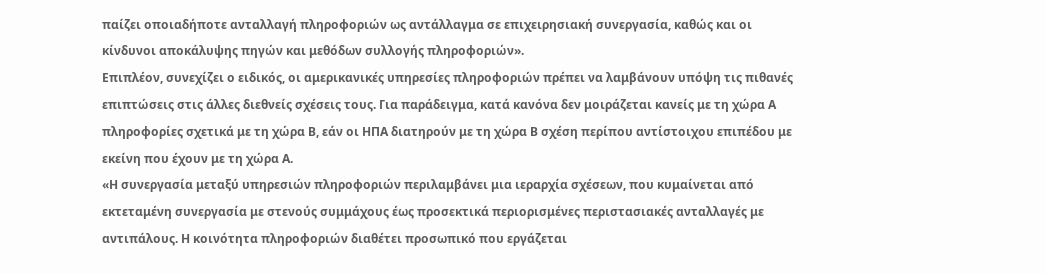παίζει οποιαδήποτε ανταλλαγή πληροφοριών ως αντάλλαγμα σε επιχειρησιακή συνεργασία, καθώς και οι κίνδυνοι αποκάλυψης πηγών και μεθόδων συλλογής πληροφοριών».
Επιπλέον, συνεχίζει ο ειδικός, οι αμερικανικές υπηρεσίες πληροφοριών πρέπει να λαμβάνουν υπόψη τις πιθανές επιπτώσεις στις άλλες διεθνείς σχέσεις τους. Για παράδειγμα, κατά κανόνα δεν μοιράζεται κανείς με τη χώρα Α πληροφορίες σχετικά με τη χώρα Β, εάν οι ΗΠΑ διατηρούν με τη χώρα Β σχέση περίπου αντίστοιχου επιπέδου με εκείνη που έχουν με τη χώρα Α.
«Η συνεργασία μεταξύ υπηρεσιών πληροφοριών περιλαμβάνει μια ιεραρχία σχέσεων, που κυμαίνεται από εκτεταμένη συνεργασία με στενούς συμμάχους έως προσεκτικά περιορισμένες περιστασιακές ανταλλαγές με αντιπάλους. Η κοινότητα πληροφοριών διαθέτει προσωπικό που εργάζεται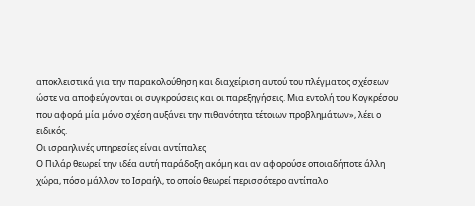αποκλειστικά για την παρακολούθηση και διαχείριση αυτού του πλέγματος σχέσεων ώστε να αποφεύγονται οι συγκρούσεις και οι παρεξηγήσεις. Μια εντολή του Κογκρέσου που αφορά μία μόνο σχέση αυξάνει την πιθανότητα τέτοιων προβλημάτων», λέει ο ειδικός.
Οι ισραηλινές υπηρεσίες είναι αντίπαλες
Ο Πιλάρ θεωρεί την ιδέα αυτή παράδοξη ακόμη και αν αφορούσε οποιαδήποτε άλλη χώρα, πόσο μάλλον το Ισραήλ, το οποίο θεωρεί περισσότερο αντίπαλο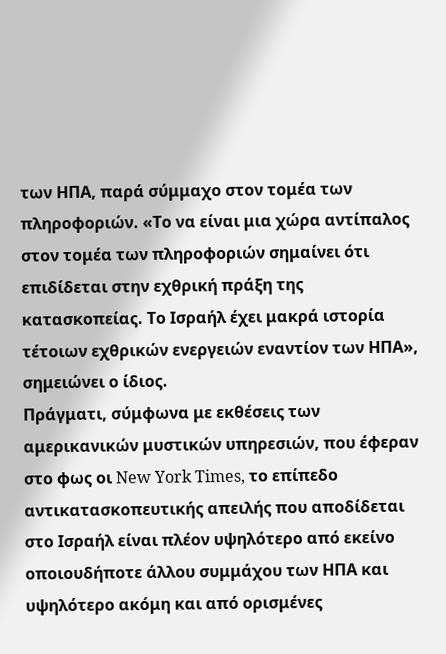των ΗΠΑ, παρά σύμμαχο στον τομέα των πληροφοριών. «Το να είναι μια χώρα αντίπαλος στον τομέα των πληροφοριών σημαίνει ότι επιδίδεται στην εχθρική πράξη της κατασκοπείας. Το Ισραήλ έχει μακρά ιστορία τέτοιων εχθρικών ενεργειών εναντίον των ΗΠΑ», σημειώνει ο ίδιος.
Πράγματι, σύμφωνα με εκθέσεις των αμερικανικών μυστικών υπηρεσιών, που έφεραν στο φως οι New York Times, το επίπεδο αντικατασκοπευτικής απειλής που αποδίδεται στο Ισραήλ είναι πλέον υψηλότερο από εκείνο οποιουδήποτε άλλου συμμάχου των ΗΠΑ και υψηλότερο ακόμη και από ορισμένες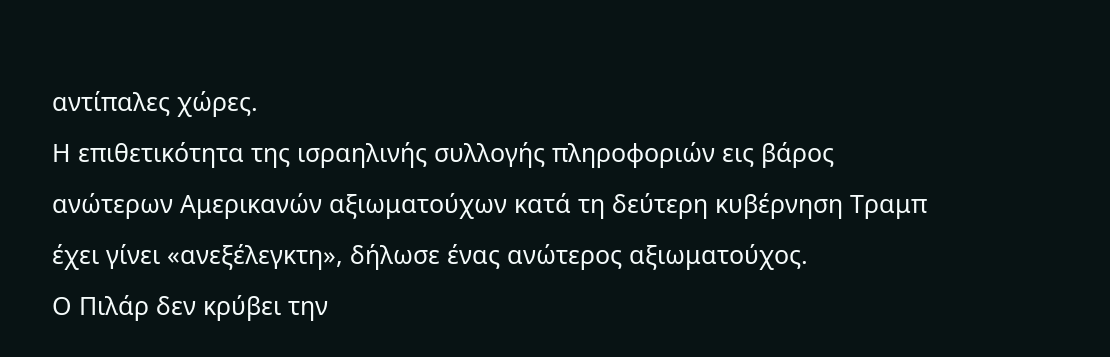αντίπαλες χώρες.
Η επιθετικότητα της ισραηλινής συλλογής πληροφοριών εις βάρος ανώτερων Αμερικανών αξιωματούχων κατά τη δεύτερη κυβέρνηση Τραμπ έχει γίνει «ανεξέλεγκτη», δήλωσε ένας ανώτερος αξιωματούχος.
Ο Πιλάρ δεν κρύβει την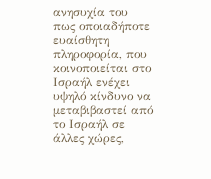ανησυχία του πως οποιαδήποτε ευαίσθητη πληροφορία, που κοινοποιείται στο Ισραήλ ενέχει υψηλό κίνδυνο να μεταβιβαστεί από το Ισραήλ σε άλλες χώρες,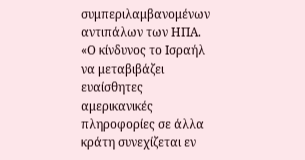συμπεριλαμβανομένων αντιπάλων των ΗΠΑ.
«Ο κίνδυνος το Ισραήλ να μεταβιβάζει ευαίσθητες αμερικανικές πληροφορίες σε άλλα κράτη συνεχίζεται εν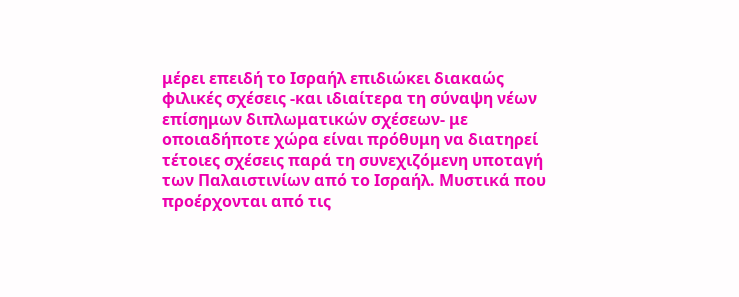μέρει επειδή το Ισραήλ επιδιώκει διακαώς φιλικές σχέσεις -και ιδιαίτερα τη σύναψη νέων επίσημων διπλωματικών σχέσεων- με οποιαδήποτε χώρα είναι πρόθυμη να διατηρεί τέτοιες σχέσεις παρά τη συνεχιζόμενη υποταγή των Παλαιστινίων από το Ισραήλ. Μυστικά που προέρχονται από τις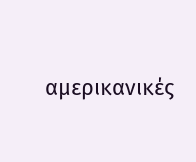αμερικανικές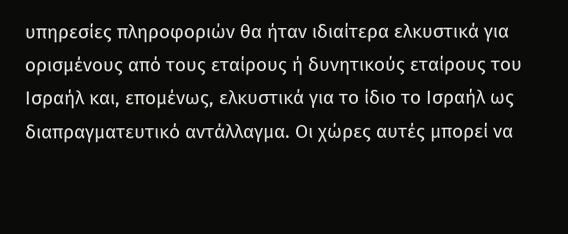υπηρεσίες πληροφοριών θα ήταν ιδιαίτερα ελκυστικά για ορισμένους από τους εταίρους ή δυνητικούς εταίρους του Ισραήλ και, επομένως, ελκυστικά για το ίδιο το Ισραήλ ως διαπραγματευτικό αντάλλαγμα. Οι χώρες αυτές μπορεί να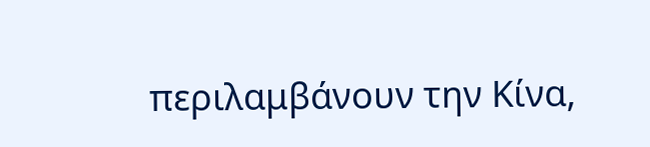περιλαμβάνουν την Κίνα,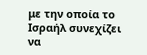με την οποία το Ισραήλ συνεχίζει να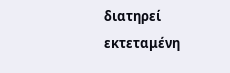διατηρεί εκτεταμένη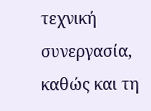τεχνική συνεργασία, καθώς και τη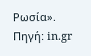Ρωσία».
Πηγή: in.gr